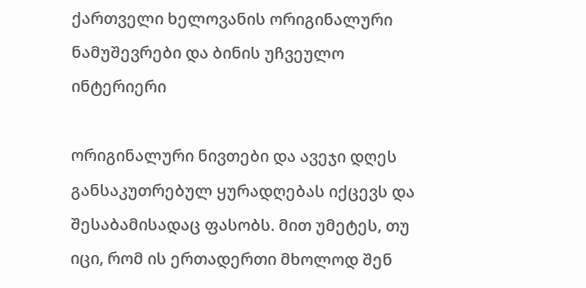ქართველი ხელოვანის ორიგინალური ნამუშევრები და ბინის უჩვეულო ინტერიერი

ორიგინალური ნივთები და ავეჯი დღეს განსაკუთრებულ ყურადღებას იქცევს და შესაბამისადაც ფასობს. მით უმეტეს, თუ იცი, რომ ის ერთადერთი მხოლოდ შენ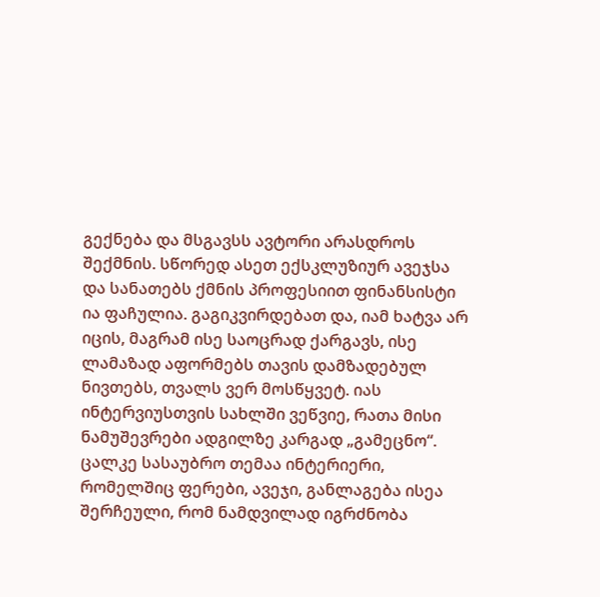გექნება და მსგავსს ავტორი არასდროს შექმნის. სწორედ ასეთ ექსკლუზიურ ავეჯსა და სანათებს ქმნის პროფესიით ფინანსისტი ია ფაჩულია. გაგიკვირდებათ და, იამ ხატვა არ იცის, მაგრამ ისე საოცრად ქარგავს, ისე ლამაზად აფორმებს თავის დამზადებულ ნივთებს, თვალს ვერ მოსწყვეტ. იას ინტერვიუსთვის სახლში ვეწვიე, რათა მისი ნამუშევრები ადგილზე კარგად „გამეცნო“. ცალკე სასაუბრო თემაა ინტერიერი, რომელშიც ფერები, ავეჯი, განლაგება ისეა შერჩეული, რომ ნამდვილად იგრძნობა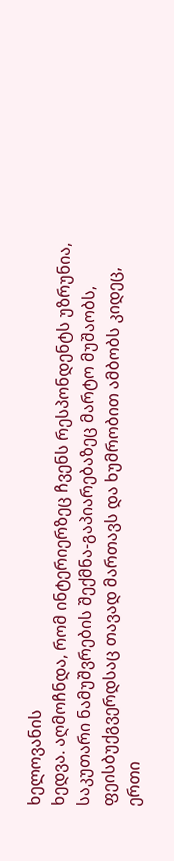ხელოვანის
ხედვა. აღმოჩნდა, რომ ინტერიერზეც ჩვენს რესპონდენტს უზრუნია, საკუთარი ნამუშვრების შექმნა-გაპიარებაზეც მარტო მუშაობს, ფეისბუქგვერდსაც თავად მართავს და ხუმრობით ამბობს კიდეც, ერთი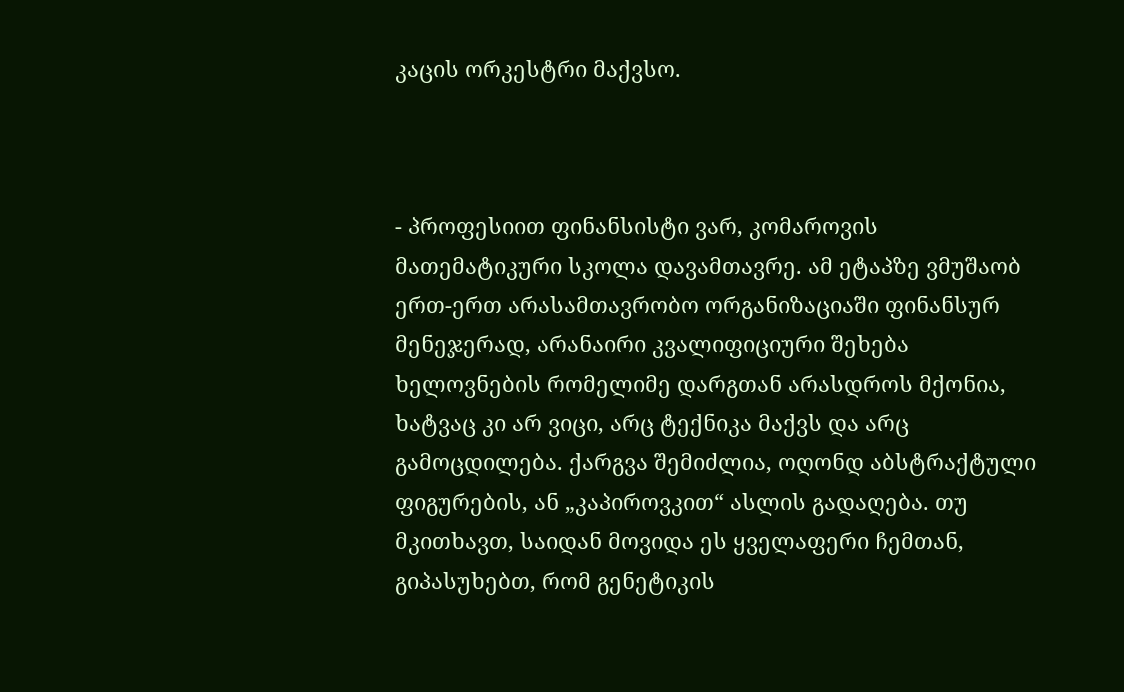კაცის ორკესტრი მაქვსო.



- პროფესიით ფინანსისტი ვარ, კომაროვის მათემატიკური სკოლა დავამთავრე. ამ ეტაპზე ვმუშაობ ერთ-ერთ არასამთავრობო ორგანიზაციაში ფინანსურ მენეჯერად, არანაირი კვალიფიციური შეხება ხელოვნების რომელიმე დარგთან არასდროს მქონია, ხატვაც კი არ ვიცი, არც ტექნიკა მაქვს და არც გამოცდილება. ქარგვა შემიძლია, ოღონდ აბსტრაქტული ფიგურების, ან „კაპიროვკით“ ასლის გადაღება. თუ მკითხავთ, საიდან მოვიდა ეს ყველაფერი ჩემთან, გიპასუხებთ, რომ გენეტიკის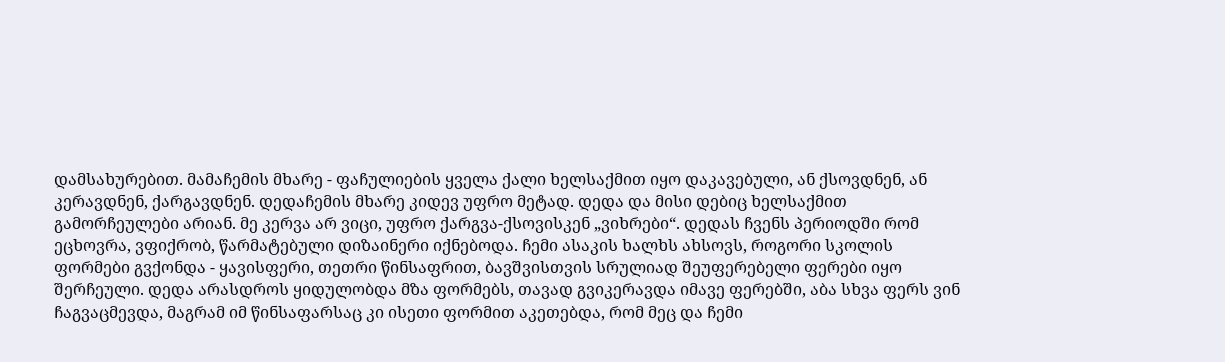დამსახურებით. მამაჩემის მხარე - ფაჩულიების ყველა ქალი ხელსაქმით იყო დაკავებული, ან ქსოვდნენ, ან კერავდნენ, ქარგავდნენ. დედაჩემის მხარე კიდევ უფრო მეტად. დედა და მისი დებიც ხელსაქმით გამორჩეულები არიან. მე კერვა არ ვიცი, უფრო ქარგვა-ქსოვისკენ „ვიხრები“. დედას ჩვენს პერიოდში რომ ეცხოვრა, ვფიქრობ, წარმატებული დიზაინერი იქნებოდა. ჩემი ასაკის ხალხს ახსოვს, როგორი სკოლის ფორმები გვქონდა - ყავისფერი, თეთრი წინსაფრით, ბავშვისთვის სრულიად შეუფერებელი ფერები იყო შერჩეული. დედა არასდროს ყიდულობდა მზა ფორმებს, თავად გვიკერავდა იმავე ფერებში, აბა სხვა ფერს ვინ ჩაგვაცმევდა, მაგრამ იმ წინსაფარსაც კი ისეთი ფორმით აკეთებდა, რომ მეც და ჩემი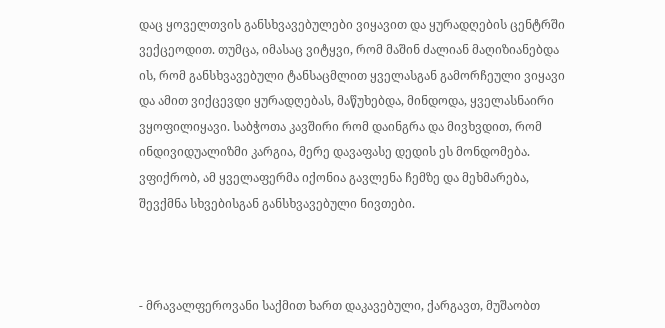დაც ყოველთვის განსხვავებულები ვიყავით და ყურადღების ცენტრში ვექცეოდით. თუმცა, იმასაც ვიტყვი, რომ მაშინ ძალიან მაღიზიანებდა ის, რომ განსხვავებული ტანსაცმლით ყველასგან გამორჩეული ვიყავი და ამით ვიქცევდი ყურადღებას, მაწუხებდა, მინდოდა, ყველასნაირი ვყოფილიყავი. საბჭოთა კავშირი რომ დაინგრა და მივხვდით, რომ ინდივიდუალიზმი კარგია, მერე დავაფასე დედის ეს მონდომება. ვფიქრობ, ამ ყველაფერმა იქონია გავლენა ჩემზე და მეხმარება, შევქმნა სხვებისგან განსხვავებული ნივთები.



- მრავალფეროვანი საქმით ხართ დაკავებული, ქარგავთ, მუშაობთ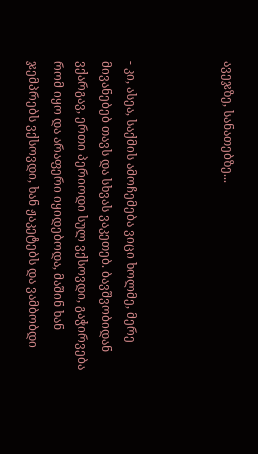ავეჯზე, სანათებზე...



- კი, ასეა, საქმის ამოჩემება ვიცი ხოლმე, მერე მივანებებ თავს და სხვას ვაკეთებ. ბავშვობიდან ვქარგავ, ერთი პერიოდი სულ ვქსოვდი, გაჭირვება რომ იყო და არაფერი იყიდებოდა, მაშინ ხან ჯემპრებს ვქსოვდი, ხან ჟაკეტებს და ვამბობდი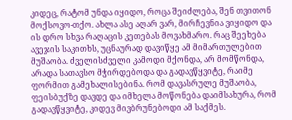კიდეც, რატომ უნდა იყიდო, როცა შეიძლება, შენ თვითონ მოქსოვო-თქო. ახლა ასე აღარ ვარ, მირჩევნია ვიყიდო და ის დრო სხვა რაღაცის კეთებას მოვახმარო. რაც შეეხება ავეჯის საკითხს, უცნაურად დავიწყე ამ მიმართულებით მუშაობა. ძველისძველი კამოდი მქონდა, არ მომწონდა, არადა სათავსო მჭირდებოდა და გადავწყვიტე, რაიმე ფორმით გამეხალისებინა. რომ დავასრულე მუშაობა, ფეისბუქზე დავდე და იმხელა მოწონება დაიმსახურა, რომ გადავწყვიტე, კიდევ მივბრუნებოდი ამ საქმეს.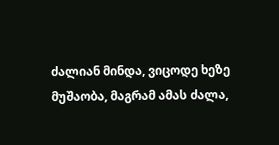ძალიან მინდა, ვიცოდე ხეზე მუშაობა, მაგრამ ამას ძალა,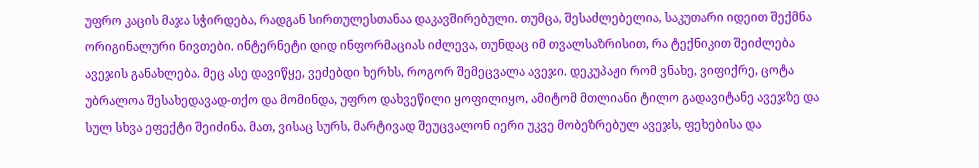უფრო კაცის მაჯა სჭირდება, რადგან სირთულესთანაა დაკავშირებული. თუმცა, შესაძლებელია, საკუთარი იდეით შექმნა ორიგინალური ნივთები. ინტერნეტი დიდ ინფორმაციას იძლევა, თუნდაც იმ თვალსაზრისით, რა ტექნიკით შეიძლება ავეჯის განახლება. მეც ასე დავიწყე, ვეძებდი ხერხს, როგორ შემეცვალა ავეჯი. დეკუპაჟი რომ ვნახე, ვიფიქრე, ცოტა უბრალოა შესახედავად-თქო და მომინდა, უფრო დახვეწილი ყოფილიყო, ამიტომ მთლიანი ტილო გადავიტანე ავეჯზე და სულ სხვა ეფექტი შეიძინა. მათ, ვისაც სურს, მარტივად შეუცვალონ იერი უკვე მობეზრებულ ავეჯს, ფეხებისა და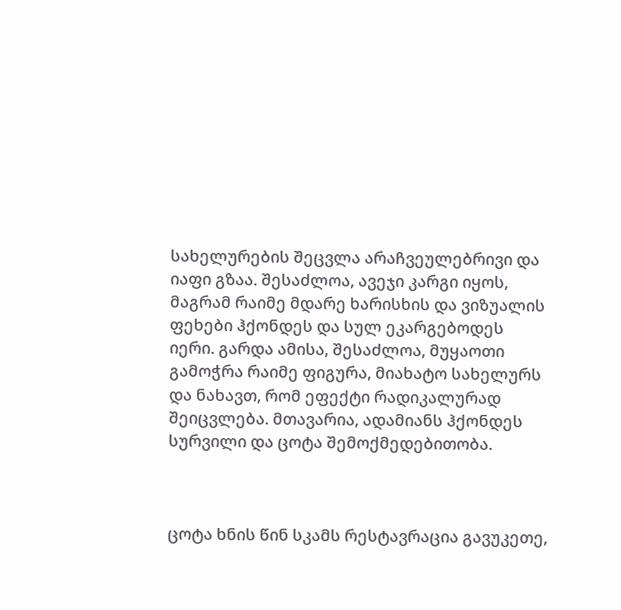სახელურების შეცვლა არაჩვეულებრივი და იაფი გზაა. შესაძლოა, ავეჯი კარგი იყოს, მაგრამ რაიმე მდარე ხარისხის და ვიზუალის ფეხები ჰქონდეს და სულ ეკარგებოდეს იერი. გარდა ამისა, შესაძლოა, მუყაოთი გამოჭრა რაიმე ფიგურა, მიახატო სახელურს და ნახავთ, რომ ეფექტი რადიკალურად შეიცვლება. მთავარია, ადამიანს ჰქონდეს სურვილი და ცოტა შემოქმედებითობა.



ცოტა ხნის წინ სკამს რესტავრაცია გავუკეთე,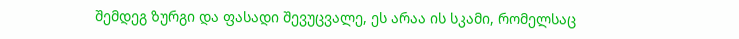შემდეგ ზურგი და ფასადი შევუცვალე, ეს არაა ის სკამი, რომელსაც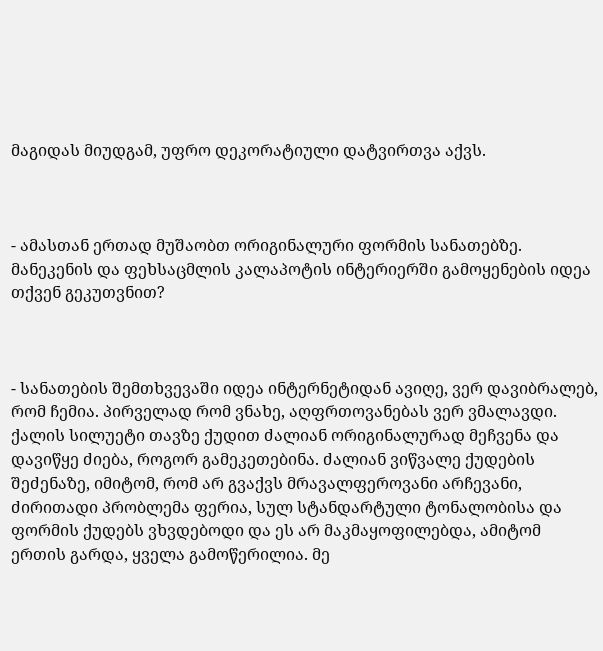მაგიდას მიუდგამ, უფრო დეკორატიული დატვირთვა აქვს.



- ამასთან ერთად მუშაობთ ორიგინალური ფორმის სანათებზე. მანეკენის და ფეხსაცმლის კალაპოტის ინტერიერში გამოყენების იდეა თქვენ გეკუთვნით?



- სანათების შემთხვევაში იდეა ინტერნეტიდან ავიღე, ვერ დავიბრალებ, რომ ჩემია. პირველად რომ ვნახე, აღფრთოვანებას ვერ ვმალავდი. ქალის სილუეტი თავზე ქუდით ძალიან ორიგინალურად მეჩვენა და დავიწყე ძიება, როგორ გამეკეთებინა. ძალიან ვიწვალე ქუდების შეძენაზე, იმიტომ, რომ არ გვაქვს მრავალფეროვანი არჩევანი, ძირითადი პრობლემა ფერია, სულ სტანდარტული ტონალობისა და ფორმის ქუდებს ვხვდებოდი და ეს არ მაკმაყოფილებდა, ამიტომ ერთის გარდა, ყველა გამოწერილია. მე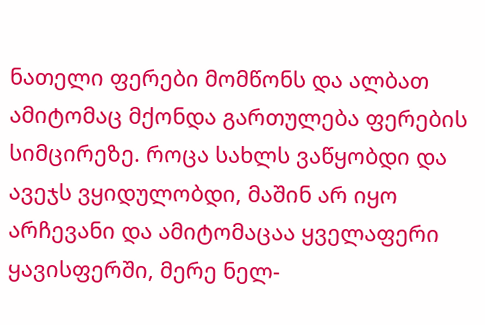ნათელი ფერები მომწონს და ალბათ ამიტომაც მქონდა გართულება ფერების სიმცირეზე. როცა სახლს ვაწყობდი და ავეჯს ვყიდულობდი, მაშინ არ იყო არჩევანი და ამიტომაცაა ყველაფერი ყავისფერში, მერე ნელ-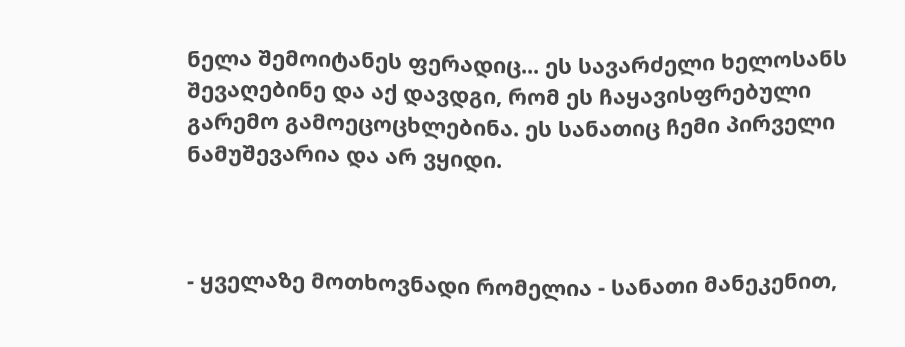ნელა შემოიტანეს ფერადიც... ეს სავარძელი ხელოსანს შევაღებინე და აქ დავდგი, რომ ეს ჩაყავისფრებული გარემო გამოეცოცხლებინა. ეს სანათიც ჩემი პირველი ნამუშევარია და არ ვყიდი.



- ყველაზე მოთხოვნადი რომელია - სანათი მანეკენით,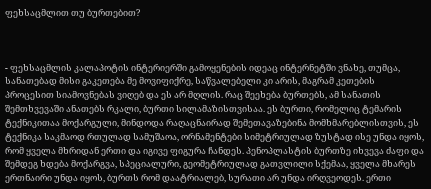ფეხსაცმლით თუ ბურთებით?



- ფეხსაცმლის კალაპოტის ინტერიერში გამოყენების იდეაც ინტერნეტში ვნახე, თუმცა, სანათებად მისი გაკეთება მე მოვიფიქრე, საწვალებელი კი არის, მაგრამ კეთების პროცესით სიამოვნებას ვიღებ და ეს არ მღლის. რაც შეეხება ბურთებს, ამ სანათის შემთხვევაში ანათებს რკალი, ბურთი სილამაზისთვისაა. ეს ბურთი, რომელიც ტემარის ტექნიკითაა მოქარგული, მინდოდა რაღაცნაირად შემეთავაზებინა მომხმარებლისთვის, ეს ტექნიკა საკმაოდ რთულად სამუშაოა, ორნამენტები სიმეტრიულად ზუსტად ისე უნდა იყოს, რომ ყველა მხრიდან ერთი და იგივე ფიგურა ჩანდეს. პენოპლასტის ბურთზე იხვევა ძაფი და შემდეგ ხდება მოქარგვა, სპეციალური, გეომეტრიულად გათვლილი სქემაა, ყველა მხარეს ერთნაირი უნდა იყოს, ბურთს რომ დაატრიალებ, სურათი არ უნდა ირღვეოდეს. ერთი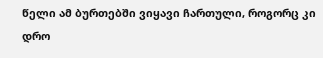წელი ამ ბურთებში ვიყავი ჩართული, როგორც კი დრო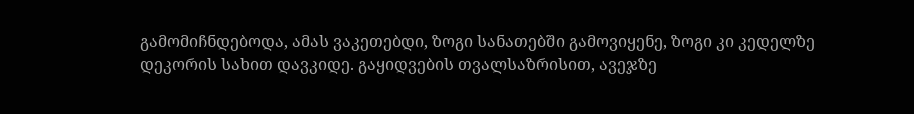გამომიჩნდებოდა, ამას ვაკეთებდი, ზოგი სანათებში გამოვიყენე, ზოგი კი კედელზე დეკორის სახით დავკიდე. გაყიდვების თვალსაზრისით, ავეჯზე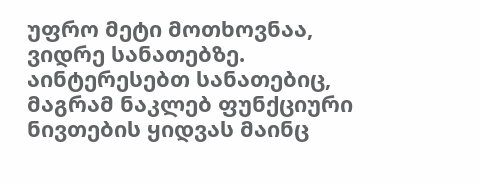უფრო მეტი მოთხოვნაა, ვიდრე სანათებზე. აინტერესებთ სანათებიც, მაგრამ ნაკლებ ფუნქციური ნივთების ყიდვას მაინც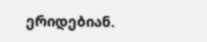ერიდებიან.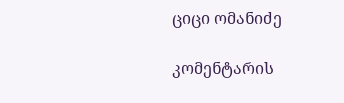ციცი ომანიძე

კომენტარის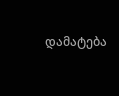დამატება